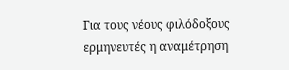Για τους νέους φιλόδοξους ερμηνευτές η αναμέτρηση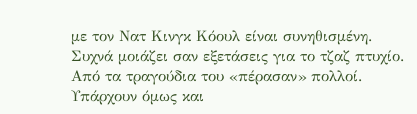με τον Νατ Κινγκ Κόουλ είναι συνηθισμένη. Συχνά μοιάζει σαν εξετάσεις για το τζαζ πτυχίο. Από τα τραγούδια του «πέρασαν» πολλοί. Υπάρχουν όμως και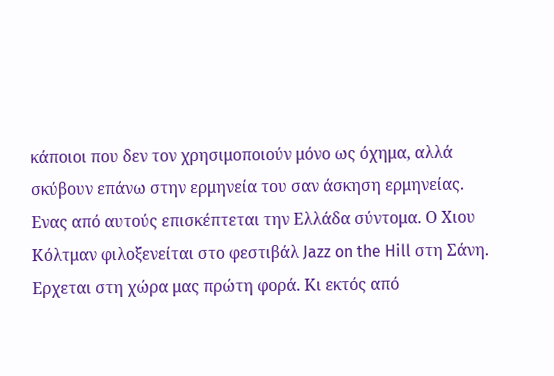κάποιοι που δεν τον χρησιμοποιούν μόνο ως όχημα, αλλά σκύβουν επάνω στην ερμηνεία του σαν άσκηση ερμηνείας. Ενας από αυτούς επισκέπτεται την Ελλάδα σύντομα. Ο Χιου Κόλτμαν φιλοξενείται στο φεστιβάλ Jazz on the Hill στη Σάνη.
Ερχεται στη χώρα μας πρώτη φορά. Κι εκτός από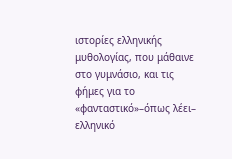ιστορίες ελληνικής μυθολογίας, που μάθαινε στο γυμνάσιο, και τις φήμες για το «φανταστικό»–όπως λέει– ελληνικό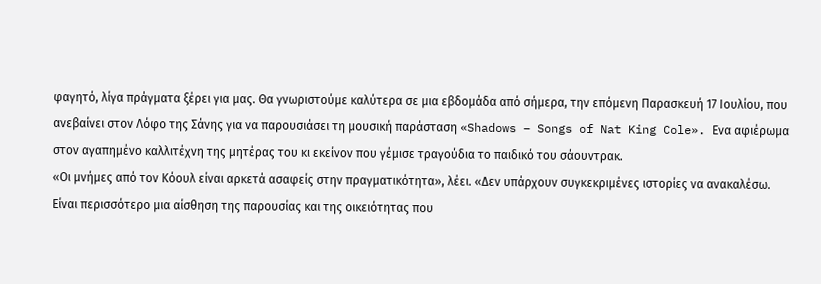φαγητό, λίγα πράγματα ξέρει για μας. Θα γνωριστούμε καλύτερα σε μια εβδομάδα από σήμερα, την επόμενη Παρασκευή 17 Ιουλίου, που ανεβαίνει στον Λόφο της Σάνης για να παρουσιάσει τη μουσική παράσταση «Shadows – Songs of Nat King Cole». Ενα αφιέρωμα στον αγαπημένο καλλιτέχνη της μητέρας του κι εκείνον που γέμισε τραγούδια το παιδικό του σάουντρακ.
«Οι μνήμες από τον Κόουλ είναι αρκετά ασαφείς στην πραγματικότητα», λέει. «Δεν υπάρχουν συγκεκριμένες ιστορίες να ανακαλέσω. Είναι περισσότερο μια αίσθηση της παρουσίας και της οικειότητας που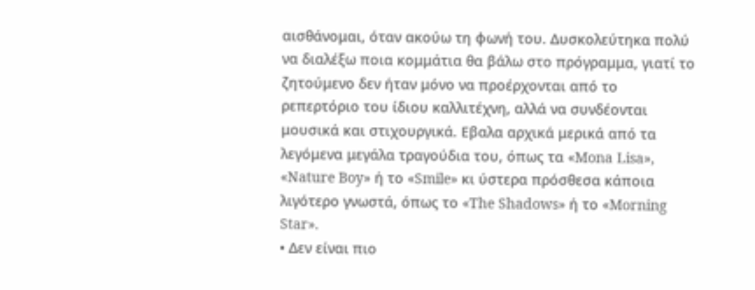αισθάνομαι, όταν ακούω τη φωνή του. Δυσκολεύτηκα πολύ να διαλέξω ποια κομμάτια θα βάλω στο πρόγραμμα, γιατί το ζητούμενο δεν ήταν μόνο να προέρχονται από το ρεπερτόριο του ίδιου καλλιτέχνη, αλλά να συνδέονται μουσικά και στιχουργικά. Εβαλα αρχικά μερικά από τα λεγόμενα μεγάλα τραγούδια του, όπως τα «Mona Lisa», «Nature Boy» ή το «Smile» κι ύστερα πρόσθεσα κάποια λιγότερο γνωστά, όπως το «The Shadows» ή το «Morning Star».
• Δεν είναι πιο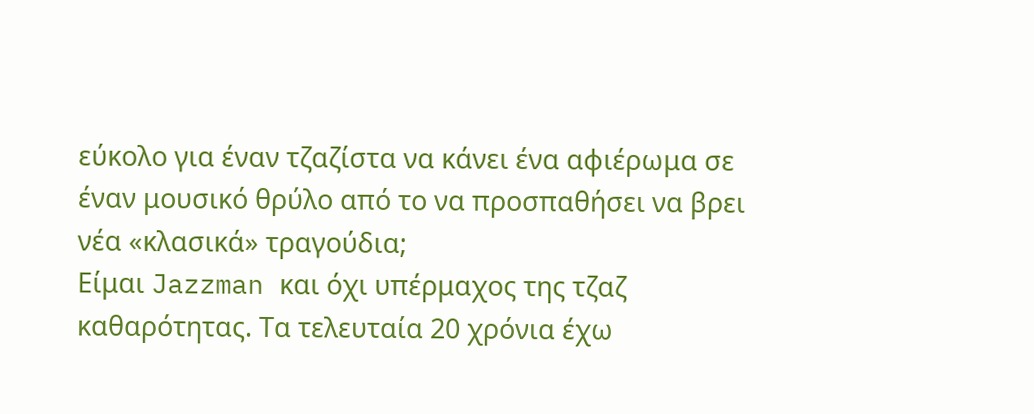εύκολο για έναν τζαζίστα να κάνει ένα αφιέρωμα σε έναν μουσικό θρύλο από το να προσπαθήσει να βρει νέα «κλασικά» τραγούδια;
Είμαι Jazzman και όχι υπέρμαχος της τζαζ καθαρότητας. Τα τελευταία 20 χρόνια έχω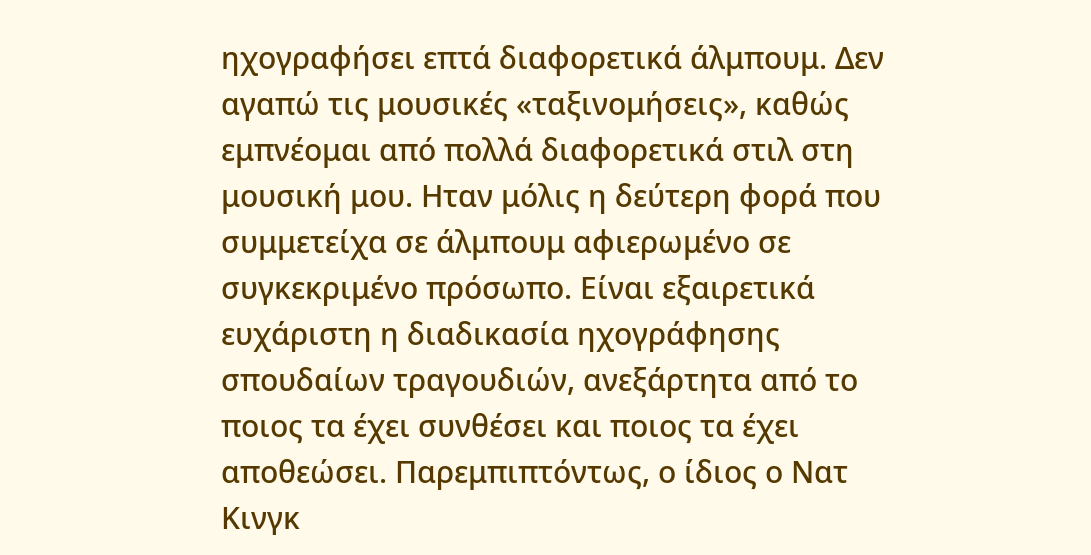ηχογραφήσει επτά διαφορετικά άλμπουμ. Δεν αγαπώ τις μουσικές «ταξινομήσεις», καθώς εμπνέομαι από πολλά διαφορετικά στιλ στη μουσική μου. Ηταν μόλις η δεύτερη φορά που συμμετείχα σε άλμπουμ αφιερωμένο σε συγκεκριμένο πρόσωπο. Είναι εξαιρετικά ευχάριστη η διαδικασία ηχογράφησης σπουδαίων τραγουδιών, ανεξάρτητα από το ποιος τα έχει συνθέσει και ποιος τα έχει αποθεώσει. Παρεμπιπτόντως, ο ίδιος ο Νατ Κινγκ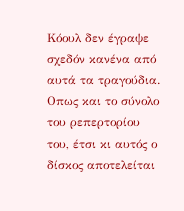Κόουλ δεν έγραψε σχεδόν κανένα από αυτά τα τραγούδια. Οπως και το σύνολο του ρεπερτορίου του, έτσι κι αυτός ο δίσκος αποτελείται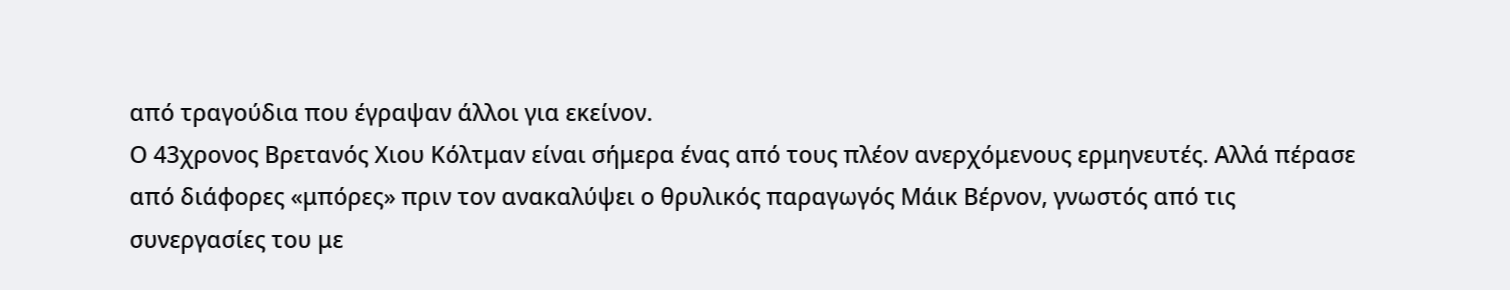από τραγούδια που έγραψαν άλλοι για εκείνον.
Ο 43χρονος Βρετανός Χιου Κόλτμαν είναι σήμερα ένας από τους πλέον ανερχόμενους ερμηνευτές. Αλλά πέρασε από διάφορες «μπόρες» πριν τον ανακαλύψει ο θρυλικός παραγωγός Μάικ Βέρνον, γνωστός από τις συνεργασίες του με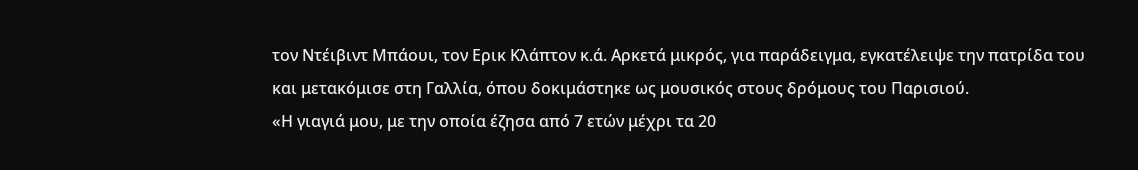τον Ντέιβιντ Μπάουι, τον Ερικ Κλάπτον κ.ά. Αρκετά μικρός, για παράδειγμα, εγκατέλειψε την πατρίδα του και μετακόμισε στη Γαλλία, όπου δοκιμάστηκε ως μουσικός στους δρόμους του Παρισιού.
«Η γιαγιά μου, με την οποία έζησα από 7 ετών μέχρι τα 20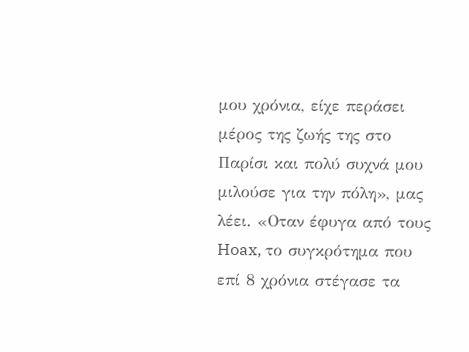μου χρόνια, είχε περάσει μέρος της ζωής της στο Παρίσι και πολύ συχνά μου μιλούσε για την πόλη», μας λέει. «Οταν έφυγα από τους Hoax, το συγκρότημα που επί 8 χρόνια στέγασε τα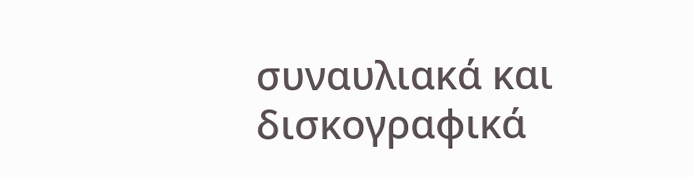συναυλιακά και δισκογραφικά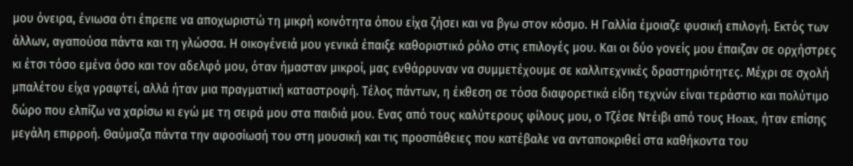μου όνειρα, ένιωσα ότι έπρεπε να αποχωριστώ τη μικρή κοινότητα όπου είχα ζήσει και να βγω στον κόσμο. Η Γαλλία έμοιαζε φυσική επιλογή. Εκτός των άλλων, αγαπούσα πάντα και τη γλώσσα. Η οικογένειά μου γενικά έπαιξε καθοριστικό ρόλο στις επιλογές μου. Και οι δύο γονείς μου έπαιζαν σε ορχήστρες κι έτσι τόσο εμένα όσο και τον αδελφό μου, όταν ήμασταν μικροί, μας ενθάρρυναν να συμμετέχουμε σε καλλιτεχνικές δραστηριότητες. Μέχρι σε σχολή μπαλέτου είχα γραφτεί, αλλά ήταν μια πραγματική καταστροφή. Τέλος πάντων, η έκθεση σε τόσα διαφορετικά είδη τεχνών είναι τεράστιο και πολύτιμο δώρο που ελπίζω να χαρίσω κι εγώ με τη σειρά μου στα παιδιά μου. Ενας από τους καλύτερους φίλους μου, ο Τζέσε Ντέιβι από τους Hoax, ήταν επίσης μεγάλη επιρροή. Θαύμαζα πάντα την αφοσίωσή του στη μουσική και τις προσπάθειες που κατέβαλε να ανταποκριθεί στα καθήκοντα του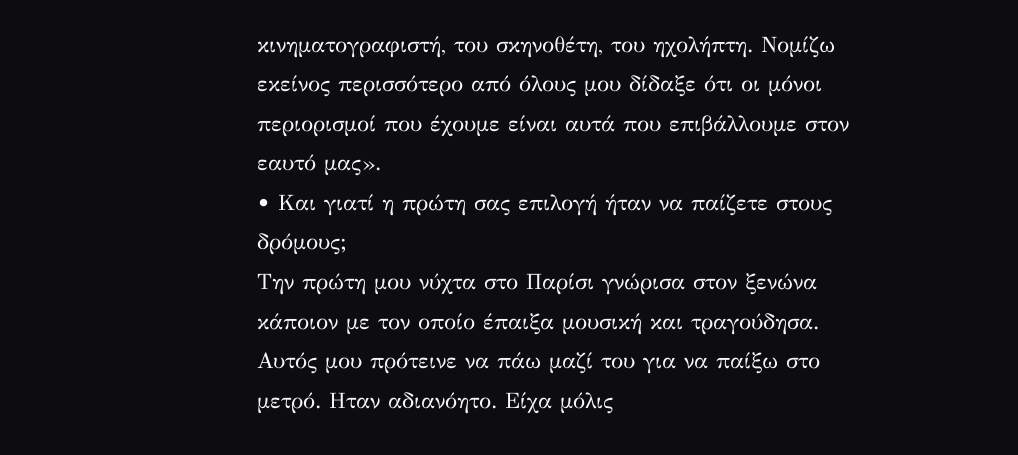κινηματογραφιστή, του σκηνοθέτη, του ηχολήπτη. Νομίζω εκείνος περισσότερο από όλους μου δίδαξε ότι οι μόνοι περιορισμοί που έχουμε είναι αυτά που επιβάλλουμε στον εαυτό μας».
• Και γιατί η πρώτη σας επιλογή ήταν να παίζετε στους δρόμους;
Την πρώτη μου νύχτα στο Παρίσι γνώρισα στον ξενώνα κάποιον με τον οποίο έπαιξα μουσική και τραγούδησα. Αυτός μου πρότεινε να πάω μαζί του για να παίξω στο μετρό. Ηταν αδιανόητο. Είχα μόλις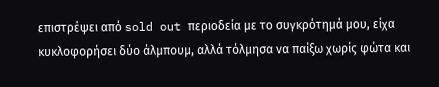επιστρέψει από sold out περιοδεία με το συγκρότημά μου, είχα κυκλοφορήσει δύο άλμπουμ, αλλά τόλμησα να παίξω χωρίς φώτα και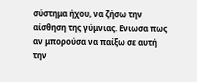σύστημα ήχου, να ζήσω την αίσθηση της γύμνιας. Ενιωσα πως αν μπορούσα να παίξω σε αυτή την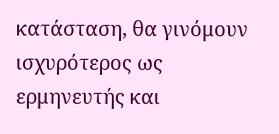κατάσταση, θα γινόμουν ισχυρότερος ως ερμηνευτής και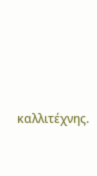καλλιτέχνης.